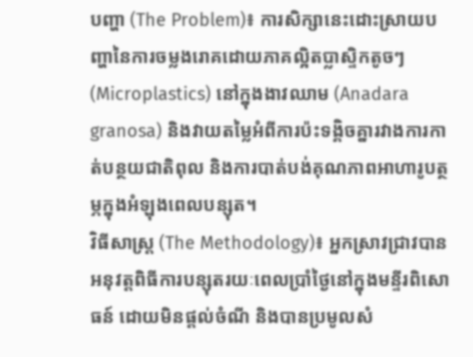បញ្ហា (The Problem)៖ ការសិក្សានេះដោះស្រាយបញ្ហានៃការចម្លងរោគដោយភាគល្អិតប្លាស្ទិកតូចៗ (Microplastics) នៅក្នុងងាវឈាម (Anadara granosa) និងវាយតម្លៃអំពីការប៉ះទង្គិចគ្នារវាងការកាត់បន្ថយជាតិពុល និងការបាត់បង់គុណភាពអាហារូបត្ថម្ភក្នុងអំឡុងពេលបន្សុត។
វិធីសាស្ត្រ (The Methodology)៖ អ្នកស្រាវជ្រាវបានអនុវត្តពិធីការបន្សុតរយៈពេលប្រាំថ្ងៃនៅក្នុងមន្ទីរពិសោធន៍ ដោយមិនផ្តល់ចំណី និងបានប្រមូលសំ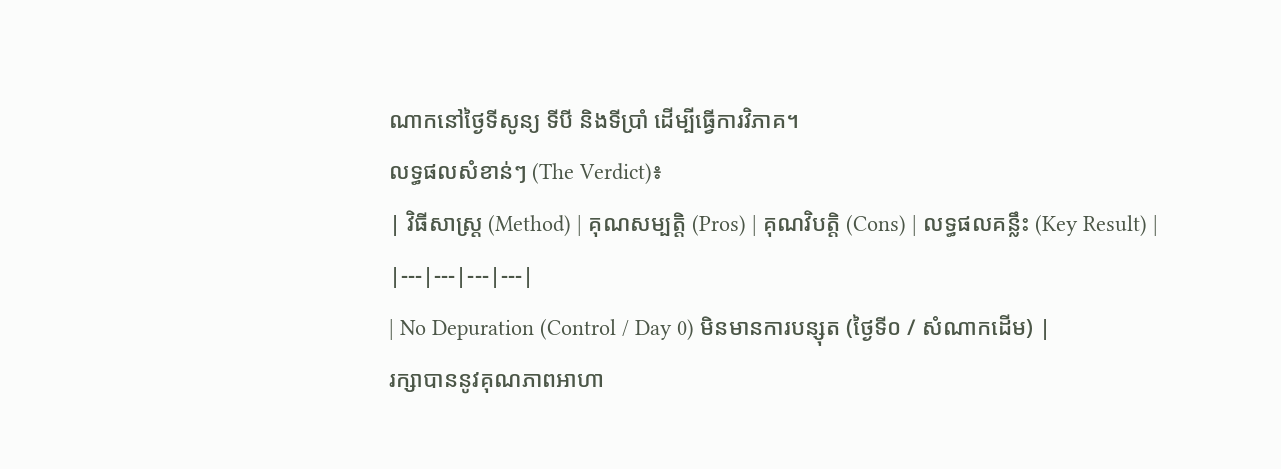ណាកនៅថ្ងៃទីសូន្យ ទីបី និងទីប្រាំ ដើម្បីធ្វើការវិភាគ។
លទ្ធផលសំខាន់ៗ (The Verdict)៖
| វិធីសាស្ត្រ (Method) | គុណសម្បត្តិ (Pros) | គុណវិបត្តិ (Cons) | លទ្ធផលគន្លឹះ (Key Result) |
|---|---|---|---|
| No Depuration (Control / Day 0) មិនមានការបន្សុត (ថ្ងៃទី០ / សំណាកដើម) |
រក្សាបាននូវគុណភាពអាហា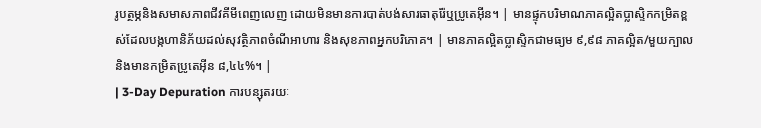រូបត្ថម្ភនិងសមាសភាពជីវគីមីពេញលេញ ដោយមិនមានការបាត់បង់សារធាតុរ៉ែឬប្រូតេអ៊ីន។ | មានផ្ទុកបរិមាណភាគល្អិតប្លាស្ទិកកម្រិតខ្ពស់ដែលបង្កហានិភ័យដល់សុវត្ថិភាពចំណីអាហារ និងសុខភាពអ្នកបរិភោគ។ | មានភាគល្អិតប្លាស្ទិកជាមធ្យម ៩,៩៨ ភាគល្អិត/មួយក្បាល និងមានកម្រិតប្រូតេអ៊ីន ៨,៤៤%។ |
| 3-Day Depuration ការបន្សុតរយៈ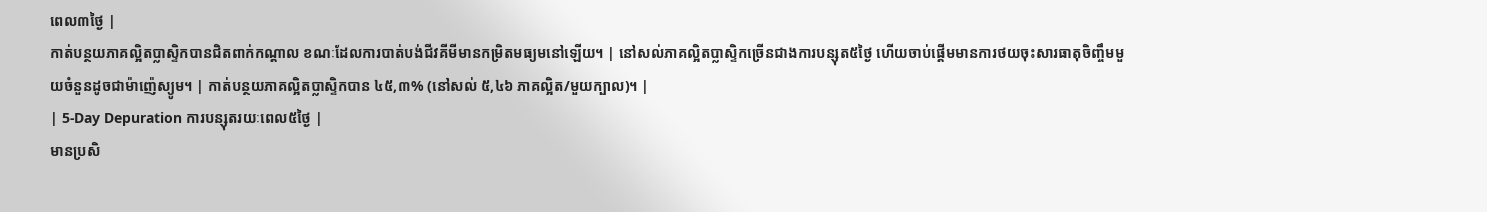ពេល៣ថ្ងៃ |
កាត់បន្ថយភាគល្អិតប្លាស្ទិកបានជិតពាក់កណ្តាល ខណៈដែលការបាត់បង់ជីវគីមីមានកម្រិតមធ្យមនៅឡើយ។ | នៅសល់ភាគល្អិតប្លាស្ទិកច្រើនជាងការបន្សុត៥ថ្ងៃ ហើយចាប់ផ្តើមមានការថយចុះសារធាតុចិញ្ចឹមមួយចំនួនដូចជាម៉ាញ៉េស្យូម។ | កាត់បន្ថយភាគល្អិតប្លាស្ទិកបាន ៤៥,៣% (នៅសល់ ៥,៤៦ ភាគល្អិត/មួយក្បាល)។ |
| 5-Day Depuration ការបន្សុតរយៈពេល៥ថ្ងៃ |
មានប្រសិ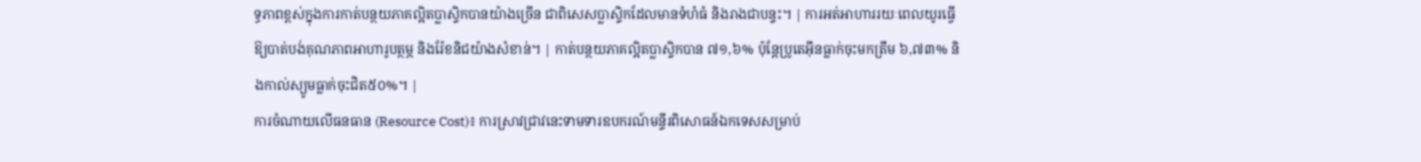ទ្ធភាពខ្ពស់ក្នុងការកាត់បន្ថយភាគល្អិតប្លាស្ទិកបានយ៉ាងច្រើន ជាពិសេសប្លាស្ទិកដែលមានទំហំធំ និងរាងជាបន្ទះ។ | ការអត់អាហាររយៈពេលយូរធ្វើឱ្យបាត់បង់គុណភាពអាហារូបត្ថម្ភ និងរ៉ែខនិជយ៉ាងសំខាន់។ | កាត់បន្ថយភាគល្អិតប្លាស្ទិកបាន ៧១,៦% ប៉ុន្តែប្រូតេអ៊ីនធ្លាក់ចុះមកត្រឹម ៦,៧៣% និងកាល់ស្យូមធ្លាក់ចុះជិត៥០%។ |
ការចំណាយលើធនធាន (Resource Cost)៖ ការស្រាវជ្រាវនេះទាមទារឧបករណ៍មន្ទីរពិសោធន៍ឯកទេសសម្រាប់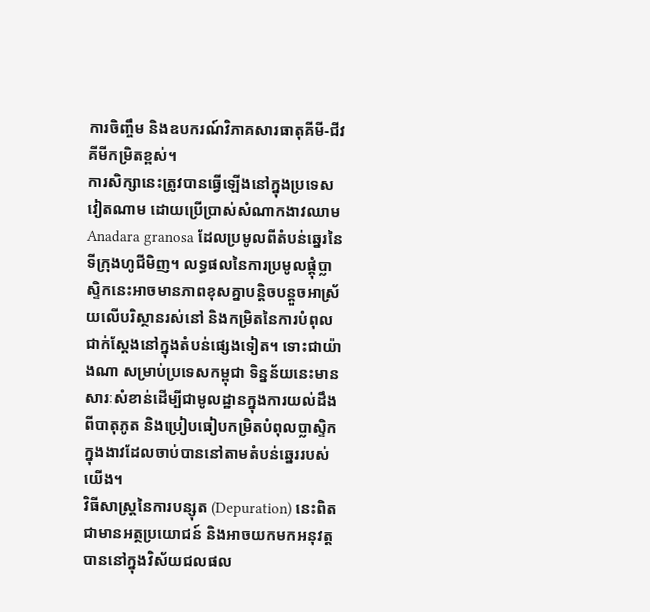ការចិញ្ចឹម និងឧបករណ៍វិភាគសារធាតុគីមី-ជីវគីមីកម្រិតខ្ពស់។
ការសិក្សានេះត្រូវបានធ្វើឡើងនៅក្នុងប្រទេសវៀតណាម ដោយប្រើប្រាស់សំណាកងាវឈាម Anadara granosa ដែលប្រមូលពីតំបន់ឆ្នេរនៃទីក្រុងហូជីមិញ។ លទ្ធផលនៃការប្រមូលផ្តុំប្លាស្ទិកនេះអាចមានភាពខុសគ្នាបន្តិចបន្តួចអាស្រ័យលើបរិស្ថានរស់នៅ និងកម្រិតនៃការបំពុលជាក់ស្តែងនៅក្នុងតំបន់ផ្សេងទៀត។ ទោះជាយ៉ាងណា សម្រាប់ប្រទេសកម្ពុជា ទិន្នន័យនេះមានសារៈសំខាន់ដើម្បីជាមូលដ្ឋានក្នុងការយល់ដឹងពីបាតុភូត និងប្រៀបធៀបកម្រិតបំពុលប្លាស្ទិកក្នុងងាវដែលចាប់បាននៅតាមតំបន់ឆ្នេររបស់យើង។
វិធីសាស្ត្រនៃការបន្សុត (Depuration) នេះពិតជាមានអត្ថប្រយោជន៍ និងអាចយកមកអនុវត្តបាននៅក្នុងវិស័យជលផល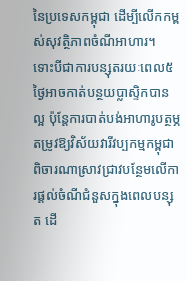នៃប្រទេសកម្ពុជា ដើម្បីលើកកម្ពស់សុវត្ថិភាពចំណីអាហារ។
ទោះបីជាការបន្សុតរយៈពេល៥ថ្ងៃអាចកាត់បន្ថយប្លាស្ទិកបានល្អ ប៉ុន្តែការបាត់បង់អាហារូបត្ថម្ភតម្រូវឱ្យវិស័យវារីវប្បកម្មកម្ពុជាពិចារណាស្រាវជ្រាវបន្ថែមលើការផ្តល់ចំណីជំនួសក្នុងពេលបន្សុត ដើ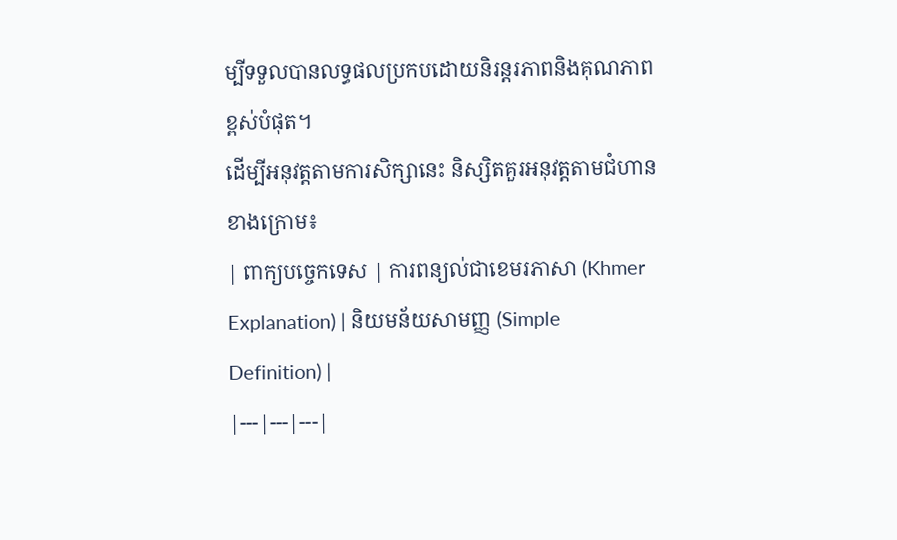ម្បីទទួលបានលទ្ធផលប្រកបដោយនិរន្តរភាពនិងគុណភាពខ្ពស់បំផុត។
ដើម្បីអនុវត្តតាមការសិក្សានេះ និស្សិតគួរអនុវត្តតាមជំហានខាងក្រោម៖
| ពាក្យបច្ចេកទេស | ការពន្យល់ជាខេមរភាសា (Khmer Explanation) | និយមន័យសាមញ្ញ (Simple Definition) |
|---|---|---|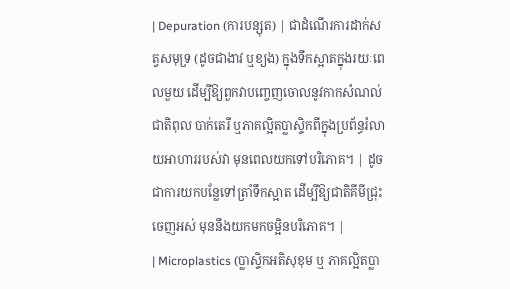| Depuration (ការបន្សុត) | ជាដំណើរការដាក់សត្វសមុទ្រ (ដូចជាងាវ ឬខ្យង) ក្នុងទឹកស្អាតក្នុងរយៈពេលមួយ ដើម្បីឱ្យពួកវាបញ្ចេញចោលនូវកាកសំណល់ ជាតិពុល បាក់តេរី ឬភាគល្អិតប្លាស្ទិកពីក្នុងប្រព័ន្ធរំលាយអាហាររបស់វា មុនពេលយកទៅបរិភោគ។ | ដូចជាការយកបន្លែទៅត្រាំទឹកស្អាត ដើម្បីឱ្យជាតិគីមីជ្រុះចេញអស់ មុននឹងយកមកចម្អិនបរិភោគ។ |
| Microplastics (ប្លាស្ទិកអតិសុខុម ឬ ភាគល្អិតប្លា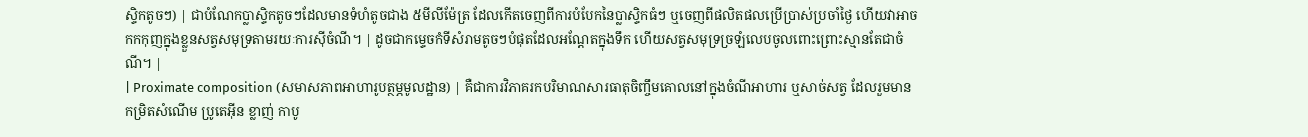ស្ទិកតូចៗ) | ជាបំណែកប្លាស្ទិកតូចៗដែលមានទំហំតូចជាង ៥មីលីម៉ែត្រ ដែលកើតចេញពីការបំបែកនៃប្លាស្ទិកធំៗ ឬចេញពីផលិតផលប្រើប្រាស់ប្រចាំថ្ងៃ ហើយវាអាចកកកុញក្នុងខ្លួនសត្វសមុទ្រតាមរយៈការស៊ីចំណី។ | ដូចជាកម្ទេចកំទីសំរាមតូចៗបំផុតដែលអណ្តែតក្នុងទឹក ហើយសត្វសមុទ្រច្រឡំលេបចូលពោះព្រោះស្មានតែជាចំណី។ |
| Proximate composition (សមាសភាពអាហារូបត្ថម្ភមូលដ្ឋាន) | គឺជាការវិភាគរកបរិមាណសារធាតុចិញ្ចឹមគោលនៅក្នុងចំណីអាហារ ឬសាច់សត្វ ដែលរួមមានកម្រិតសំណើម ប្រូតេអ៊ីន ខ្លាញ់ កាបូ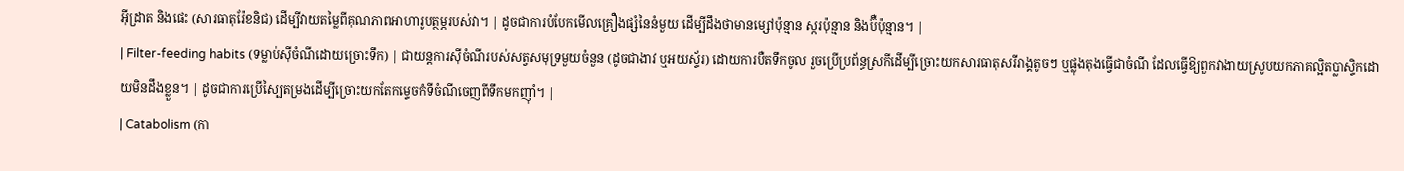អ៊ីដ្រាត និងផេះ (សារធាតុរ៉ែខនិជ) ដើម្បីវាយតម្លៃពីគុណភាពអាហារូបត្ថម្ភរបស់វា។ | ដូចជាការបំបែកមើលគ្រឿងផ្សំនៃនំមួយ ដើម្បីដឹងថាមានម្សៅប៉ុន្មាន ស្ករប៉ុន្មាន និងប៊ឺប៉ុន្មាន។ |
| Filter-feeding habits (ទម្លាប់ស៊ីចំណីដោយច្រោះទឹក) | ជាយន្តការស៊ីចំណីរបស់សត្វសមុទ្រមួយចំនួន (ដូចជាងាវ ឬអយស្ទ័រ) ដោយការបឺតទឹកចូល រួចប្រើប្រព័ន្ធស្រកីដើម្បីច្រោះយកសារធាតុសរីរាង្គតូចៗ ឬផ្លុងតុងធ្វើជាចំណី ដែលធ្វើឱ្យពួកវាងាយស្រូបយកភាគល្អិតប្លាស្ទិកដោយមិនដឹងខ្លួន។ | ដូចជាការប្រើស្បៃតម្រងដើម្បីច្រោះយកតែកម្ទេចកំទីចំណីចេញពីទឹកមកញ៉ាំ។ |
| Catabolism (កា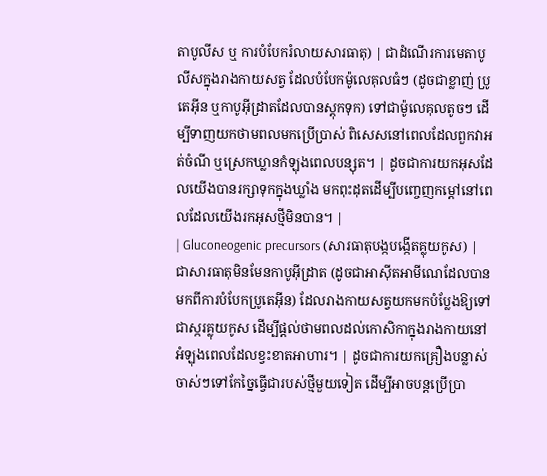តាបូលីស ឬ ការបំបែករំលាយសារធាតុ) | ជាដំណើរការមេតាបូលីសក្នុងរាងកាយសត្វ ដែលបំបែកម៉ូលេគុលធំៗ (ដូចជាខ្លាញ់ ប្រូតេអ៊ីន ឬកាបូអ៊ីដ្រាតដែលបានស្តុកទុក) ទៅជាម៉ូលេគុលតូចៗ ដើម្បីទាញយកថាមពលមកប្រើប្រាស់ ពិសេសនៅពេលដែលពួកវាអត់ចំណី ឬស្រេកឃ្លានកំឡុងពេលបន្សុត។ | ដូចជាការយកអុសដែលយើងបានរក្សាទុកក្នុងឃ្លាំង មកពុះដុតដើម្បីបញ្ចេញកម្តៅនៅពេលដែលយើងរកអុសថ្មីមិនបាន។ |
| Gluconeogenic precursors (សារធាតុបង្កបង្កើតគ្លុយកូស) | ជាសារធាតុមិនមែនកាបូអ៊ីដ្រាត (ដូចជាអាស៊ីតអាមីណេដែលបានមកពីការបំបែកប្រូតេអ៊ីន) ដែលរាងកាយសត្វយកមកបំប្លែងឱ្យទៅជាស្ករគ្លុយកូស ដើម្បីផ្តល់ថាមពលដល់កោសិកាក្នុងរាងកាយនៅអំឡុងពេលដែលខ្វះខាតអាហារ។ | ដូចជាការយកគ្រឿងបន្លាស់ចាស់ៗទៅកែច្នៃធ្វើជារបស់ថ្មីមួយទៀត ដើម្បីអាចបន្តប្រើប្រា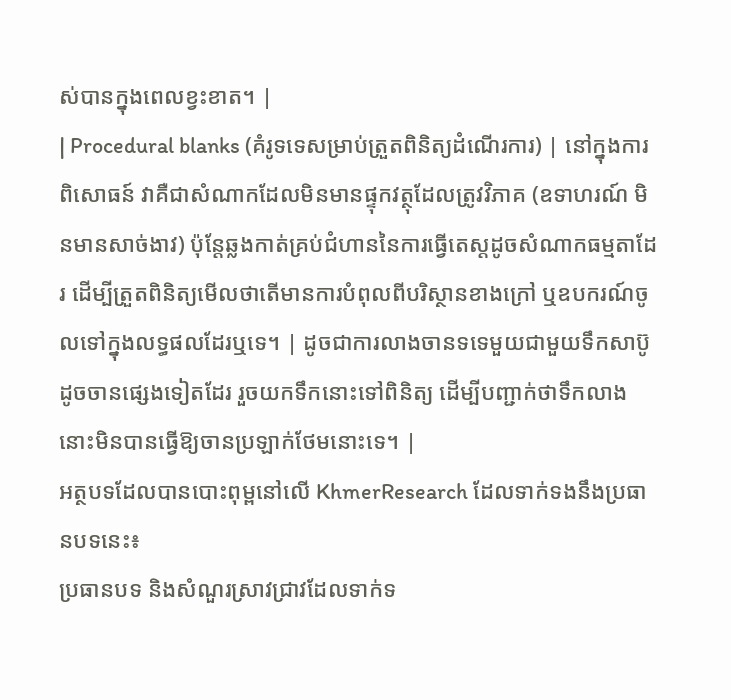ស់បានក្នុងពេលខ្វះខាត។ |
| Procedural blanks (គំរូទទេសម្រាប់ត្រួតពិនិត្យដំណើរការ) | នៅក្នុងការពិសោធន៍ វាគឺជាសំណាកដែលមិនមានផ្ទុកវត្ថុដែលត្រូវវិភាគ (ឧទាហរណ៍ មិនមានសាច់ងាវ) ប៉ុន្តែឆ្លងកាត់គ្រប់ជំហាននៃការធ្វើតេស្តដូចសំណាកធម្មតាដែរ ដើម្បីត្រួតពិនិត្យមើលថាតើមានការបំពុលពីបរិស្ថានខាងក្រៅ ឬឧបករណ៍ចូលទៅក្នុងលទ្ធផលដែរឬទេ។ | ដូចជាការលាងចានទទេមួយជាមួយទឹកសាប៊ូដូចចានផ្សេងទៀតដែរ រួចយកទឹកនោះទៅពិនិត្យ ដើម្បីបញ្ជាក់ថាទឹកលាងនោះមិនបានធ្វើឱ្យចានប្រឡាក់ថែមនោះទេ។ |
អត្ថបទដែលបានបោះពុម្ពនៅលើ KhmerResearch ដែលទាក់ទងនឹងប្រធានបទនេះ៖
ប្រធានបទ និងសំណួរស្រាវជ្រាវដែលទាក់ទ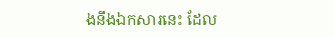ងនឹងឯកសារនេះ ដែល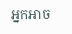អ្នកអាច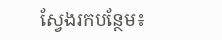ស្វែងរកបន្ថែម៖